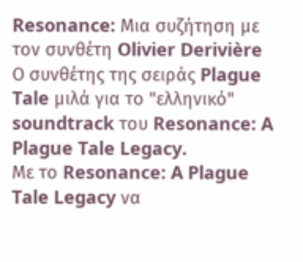Resonance: Μια συζήτηση με τον συνθέτη Olivier Derivière
Ο συνθέτης της σειράς Plague Tale μιλά για το "ελληνικό" soundtrack του Resonance: A Plague Tale Legacy.
Με το Resonance: A Plague Tale Legacy να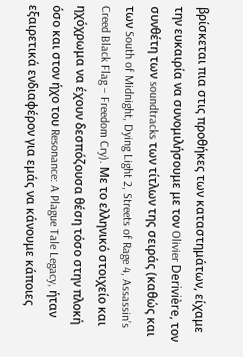βρίσκεται πια στις προθήκες των καταστημάτων, είχαμε την ευκαιρία να συνομιλήσουμε με τον Olivier Derivière, τον συνθέτη των soundtracks των τίτλων της σειράς (καθώς και των South of Midnight, Dying Light 2, Streets of Rage 4, Assassin’s Creed Black Flag – Freedom Cry). Με το ελληνικό στοιχείο και ηχόχρωμα να έχουν δεσπόζουσα θέση τόσο στην πλοκή όσο και στον ήχο του Resonance: A Plague Tale Legacy, ήταν εξαιρετικά ενδιαφέρον για εμάς να κάνουμε κάποιες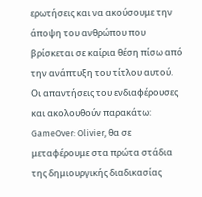ερωτήσεις και να ακούσουμε την άποψη του ανθρώπου που βρίσκεται σε καίρια θέση πίσω από την ανάπτυξη του τίτλου αυτού.
Οι απαντήσεις του ενδιαφέρουσες και ακολουθούν παρακάτω:
GameOver: Olivier, θα σε μεταφέρουμε στα πρώτα στάδια της δημιουργικής διαδικασίας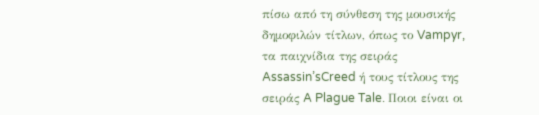πίσω από τη σύνθεση της μουσικής δημοφιλών τίτλων, όπως το Vampyr, τα παιχνίδια της σειράς Assassin’sCreed ή τους τίτλους της σειράς A Plague Tale. Ποιοι είναι οι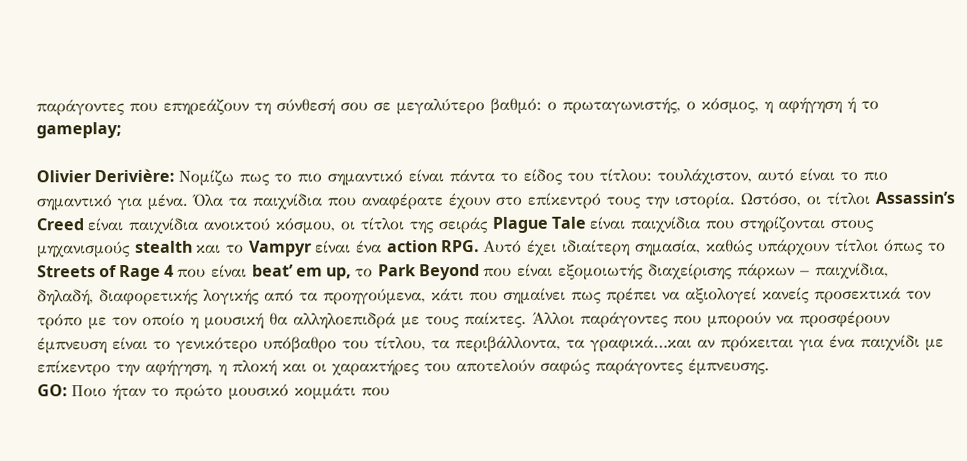παράγοντες που επηρεάζουν τη σύνθεσή σου σε μεγαλύτερο βαθμό: ο πρωταγωνιστής, ο κόσμος, η αφήγηση ή το gameplay;

Olivier Derivière: Νομίζω πως το πιο σημαντικό είναι πάντα το είδος του τίτλου: τουλάχιστον, αυτό είναι το πιο σημαντικό για μένα. Όλα τα παιχνίδια που αναφέρατε έχουν στο επίκεντρό τους την ιστορία. Ωστόσο, οι τίτλοι Assassin’s Creed είναι παιχνίδια ανοικτού κόσμου, οι τίτλοι της σειράς Plague Tale είναι παιχνίδια που στηρίζονται στους μηχανισμούς stealth και το Vampyr είναι ένα action RPG. Αυτό έχει ιδιαίτερη σημασία, καθώς υπάρχουν τίτλοι όπως το Streets of Rage 4 που είναι beat’ em up, το Park Beyond που είναι εξομοιωτής διαχείρισης πάρκων – παιχνίδια, δηλαδή, διαφορετικής λογικής από τα προηγούμενα, κάτι που σημαίνει πως πρέπει να αξιολογεί κανείς προσεκτικά τον τρόπο με τον οποίο η μουσική θα αλληλοεπιδρά με τους παίκτες. Άλλοι παράγοντες που μπορούν να προσφέρουν έμπνευση είναι το γενικότερο υπόβαθρο του τίτλου, τα περιβάλλοντα, τα γραφικά…και αν πρόκειται για ένα παιχνίδι με επίκεντρο την αφήγηση, η πλοκή και οι χαρακτήρες του αποτελούν σαφώς παράγοντες έμπνευσης.
GO: Ποιο ήταν το πρώτο μουσικό κομμάτι που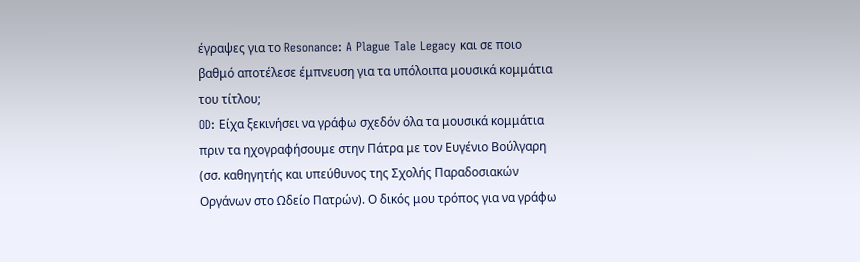έγραψες για το Resonance: A Plague Tale Legacy και σε ποιο βαθμό αποτέλεσε έμπνευση για τα υπόλοιπα μουσικά κομμάτια του τίτλου;
OD: Είχα ξεκινήσει να γράφω σχεδόν όλα τα μουσικά κομμάτια πριν τα ηχογραφήσουμε στην Πάτρα με τον Ευγένιο Βούλγαρη (σσ. καθηγητής και υπεύθυνος της Σχολής Παραδοσιακών Οργάνων στο Ωδείο Πατρών). Ο δικός μου τρόπος για να γράφω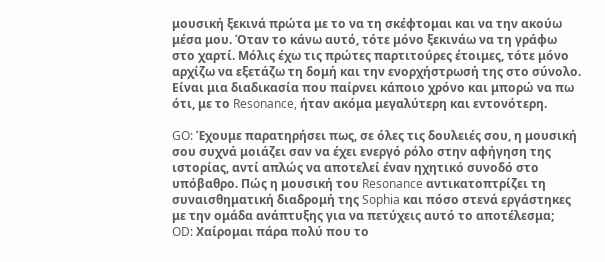μουσική ξεκινά πρώτα με το να τη σκέφτομαι και να την ακούω μέσα μου. Όταν το κάνω αυτό, τότε μόνο ξεκινάω να τη γράφω στο χαρτί. Μόλις έχω τις πρώτες παρτιτούρες έτοιμες, τότε μόνο αρχίζω να εξετάζω τη δομή και την ενορχήστρωσή της στο σύνολο. Είναι μια διαδικασία που παίρνει κάποιο χρόνο και μπορώ να πω ότι, με το Resonance, ήταν ακόμα μεγαλύτερη και εντονότερη.

GO: Έχουμε παρατηρήσει πως, σε όλες τις δουλειές σου, η μουσική σου συχνά μοιάζει σαν να έχει ενεργό ρόλο στην αφήγηση της ιστορίας, αντί απλώς να αποτελεί έναν ηχητικό συνοδό στο υπόβαθρο. Πώς η μουσική του Resonance αντικατοπτρίζει τη συναισθηματική διαδρομή της Sophia και πόσο στενά εργάστηκες με την ομάδα ανάπτυξης για να πετύχεις αυτό το αποτέλεσμα;
OD: Χαίρομαι πάρα πολύ που το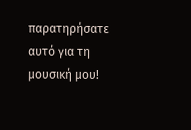παρατηρήσατε αυτό για τη μουσική μου!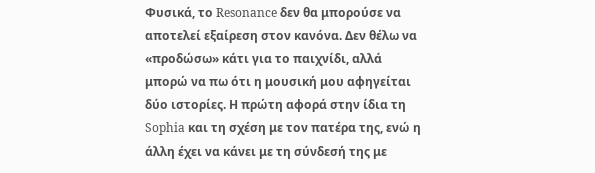Φυσικά, το Resonance δεν θα μπορούσε να αποτελεί εξαίρεση στον κανόνα. Δεν θέλω να «προδώσω» κάτι για το παιχνίδι, αλλά μπορώ να πω ότι η μουσική μου αφηγείται δύο ιστορίες. Η πρώτη αφορά στην ίδια τη Sophia και τη σχέση με τον πατέρα της, ενώ η άλλη έχει να κάνει με τη σύνδεσή της με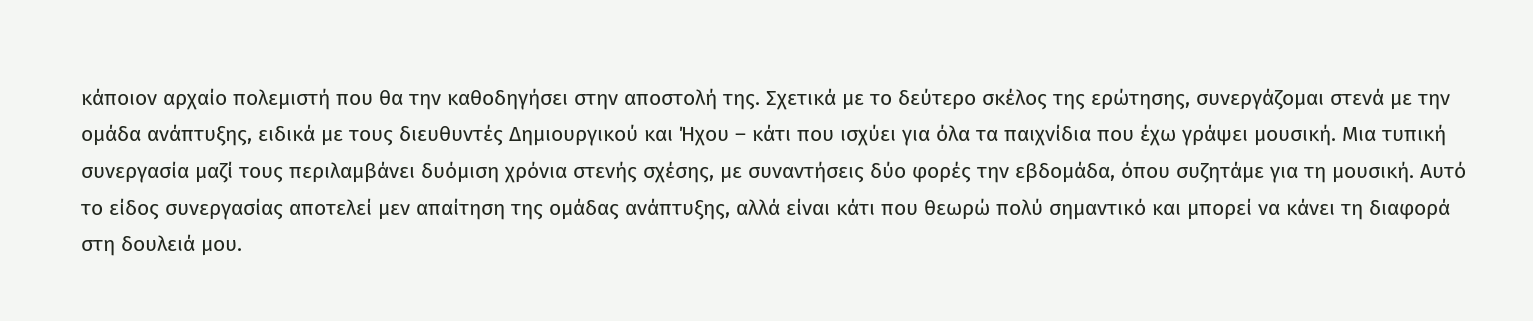κάποιον αρχαίο πολεμιστή που θα την καθοδηγήσει στην αποστολή της. Σχετικά με το δεύτερο σκέλος της ερώτησης, συνεργάζομαι στενά με την ομάδα ανάπτυξης, ειδικά με τους διευθυντές Δημιουργικού και Ήχου – κάτι που ισχύει για όλα τα παιχνίδια που έχω γράψει μουσική. Μια τυπική συνεργασία μαζί τους περιλαμβάνει δυόμιση χρόνια στενής σχέσης, με συναντήσεις δύο φορές την εβδομάδα, όπου συζητάμε για τη μουσική. Αυτό το είδος συνεργασίας αποτελεί μεν απαίτηση της ομάδας ανάπτυξης, αλλά είναι κάτι που θεωρώ πολύ σημαντικό και μπορεί να κάνει τη διαφορά στη δουλειά μου.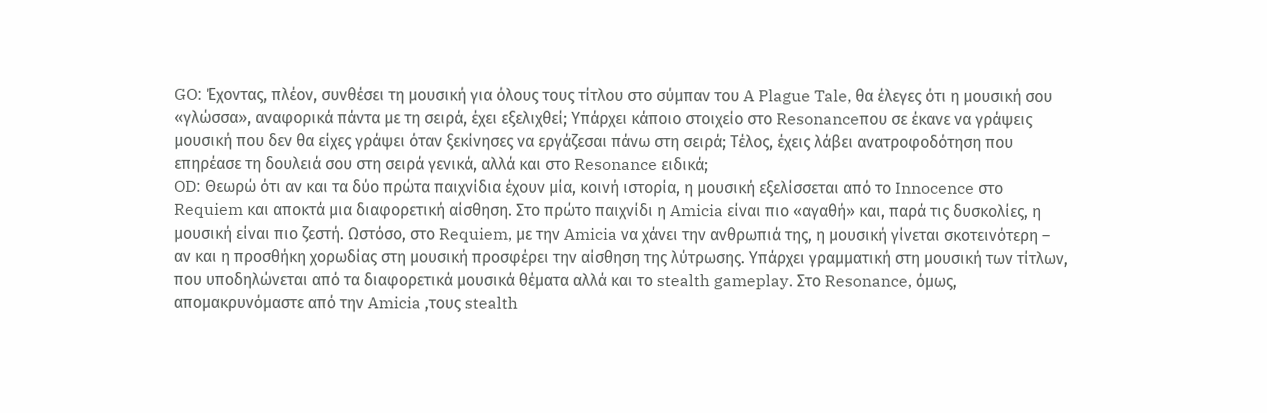GO: Έχοντας, πλέον, συνθέσει τη μουσική για όλους τους τίτλου στο σύμπαν του A Plague Tale, θα έλεγες ότι η μουσική σου «γλώσσα», αναφορικά πάντα με τη σειρά, έχει εξελιχθεί; Υπάρχει κάποιο στοιχείο στο Resonanceπου σε έκανε να γράψεις μουσική που δεν θα είχες γράψει όταν ξεκίνησες να εργάζεσαι πάνω στη σειρά; Τέλος, έχεις λάβει ανατροφοδότηση που επηρέασε τη δουλειά σου στη σειρά γενικά, αλλά και στο Resonance ειδικά;
OD: Θεωρώ ότι αν και τα δύο πρώτα παιχνίδια έχουν μία, κοινή ιστορία, η μουσική εξελίσσεται από το Innocence στο Requiem και αποκτά μια διαφορετική αίσθηση. Στο πρώτο παιχνίδι η Amicia είναι πιο «αγαθή» και, παρά τις δυσκολίες, η μουσική είναι πιο ζεστή. Ωστόσο, στο Requiem, με την Amicia να χάνει την ανθρωπιά της, η μουσική γίνεται σκοτεινότερη – αν και η προσθήκη χορωδίας στη μουσική προσφέρει την αίσθηση της λύτρωσης. Υπάρχει γραμματική στη μουσική των τίτλων, που υποδηλώνεται από τα διαφορετικά μουσικά θέματα αλλά και το stealth gameplay. Στο Resonance, όμως, απομακρυνόμαστε από την Amicia ,τους stealth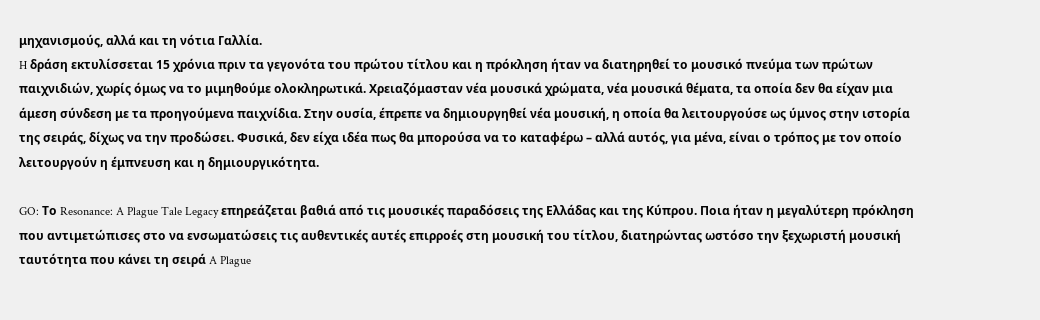μηχανισμούς, αλλά και τη νότια Γαλλία.
H δράση εκτυλίσσεται 15 χρόνια πριν τα γεγονότα του πρώτου τίτλου και η πρόκληση ήταν να διατηρηθεί το μουσικό πνεύμα των πρώτων παιχνιδιών, χωρίς όμως να το μιμηθούμε ολοκληρωτικά. Χρειαζόμασταν νέα μουσικά χρώματα, νέα μουσικά θέματα, τα οποία δεν θα είχαν μια άμεση σύνδεση με τα προηγούμενα παιχνίδια. Στην ουσία, έπρεπε να δημιουργηθεί νέα μουσική, η οποία θα λειτουργούσε ως ύμνος στην ιστορία της σειράς, δίχως να την προδώσει. Φυσικά, δεν είχα ιδέα πως θα μπορούσα να το καταφέρω – αλλά αυτός, για μένα, είναι ο τρόπος με τον οποίο λειτουργούν η έμπνευση και η δημιουργικότητα.

GO: Το Resonance: A Plague Tale Legacy επηρεάζεται βαθιά από τις μουσικές παραδόσεις της Ελλάδας και της Κύπρου. Ποια ήταν η μεγαλύτερη πρόκληση που αντιμετώπισες στο να ενσωματώσεις τις αυθεντικές αυτές επιρροές στη μουσική του τίτλου, διατηρώντας ωστόσο την ξεχωριστή μουσική ταυτότητα που κάνει τη σειρά A Plague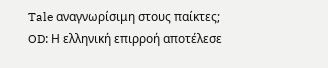Tale αναγνωρίσιμη στους παίκτες;
OD: Η ελληνική επιρροή αποτέλεσε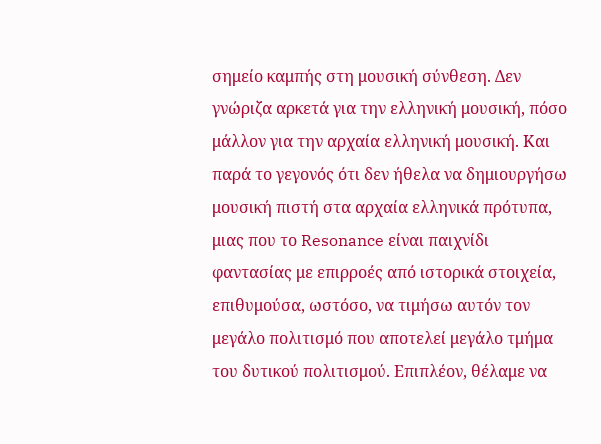σημείο καμπής στη μουσική σύνθεση. Δεν γνώριζα αρκετά για την ελληνική μουσική, πόσο μάλλον για την αρχαία ελληνική μουσική. Και παρά το γεγονός ότι δεν ήθελα να δημιουργήσω μουσική πιστή στα αρχαία ελληνικά πρότυπα, μιας που το Resonance είναι παιχνίδι φαντασίας με επιρροές από ιστορικά στοιχεία, επιθυμούσα, ωστόσο, να τιμήσω αυτόν τον μεγάλο πολιτισμό που αποτελεί μεγάλο τμήμα του δυτικού πολιτισμού. Επιπλέον, θέλαμε να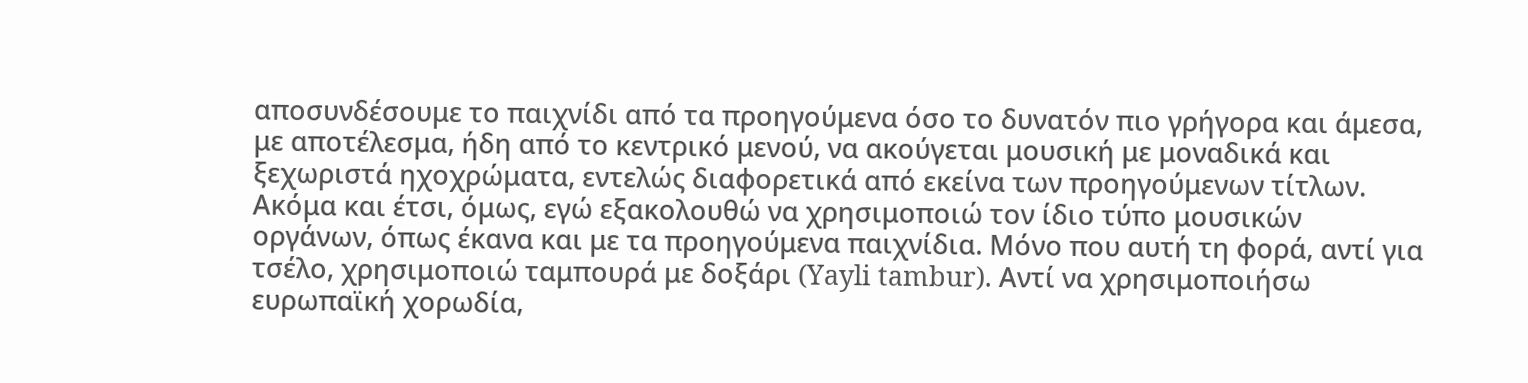αποσυνδέσουμε το παιχνίδι από τα προηγούμενα όσο το δυνατόν πιο γρήγορα και άμεσα, με αποτέλεσμα, ήδη από το κεντρικό μενού, να ακούγεται μουσική με μοναδικά και ξεχωριστά ηχοχρώματα, εντελώς διαφορετικά από εκείνα των προηγούμενων τίτλων.
Ακόμα και έτσι, όμως, εγώ εξακολουθώ να χρησιμοποιώ τον ίδιο τύπο μουσικών οργάνων, όπως έκανα και με τα προηγούμενα παιχνίδια. Μόνο που αυτή τη φορά, αντί για τσέλο, χρησιμοποιώ ταμπουρά με δοξάρι (Yayli tambur). Αντί να χρησιμοποιήσω ευρωπαϊκή χορωδία,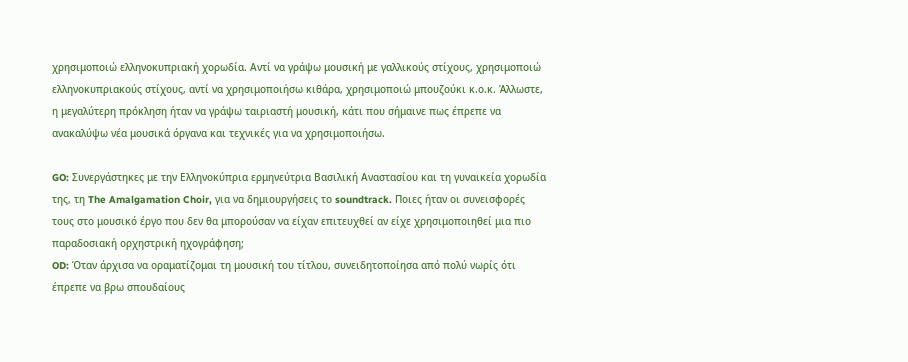χρησιμοποιώ ελληνοκυπριακή χορωδία. Αντί να γράψω μουσική με γαλλικούς στίχους, χρησιμοποιώ ελληνοκυπριακούς στίχους, αντί να χρησιμοποιήσω κιθάρα, χρησιμοποιώ μπουζούκι κ.ο.κ. Άλλωστε, η μεγαλύτερη πρόκληση ήταν να γράψω ταιριαστή μουσική, κάτι που σήμαινε πως έπρεπε να ανακαλύψω νέα μουσικά όργανα και τεχνικές για να χρησιμοποιήσω.

GO: Συνεργάστηκες με την Ελληνοκύπρια ερμηνεύτρια Βασιλική Αναστασίου και τη γυναικεία χορωδία της, τη The Amalgamation Choir, για να δημιουργήσεις το soundtrack. Ποιες ήταν οι συνεισφορές τους στο μουσικό έργο που δεν θα μπορούσαν να είχαν επιτευχθεί αν είχε χρησιμοποιηθεί μια πιο παραδοσιακή ορχηστρική ηχογράφηση;
OD: Όταν άρχισα να οραματίζομαι τη μουσική του τίτλου, συνειδητοποίησα από πολύ νωρίς ότι έπρεπε να βρω σπουδαίους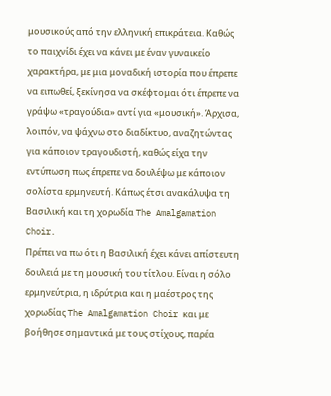μουσικούς από την ελληνική επικράτεια. Καθώς το παιχνίδι έχει να κάνει με έναν γυναικείο χαρακτήρα, με μια μοναδική ιστορία που έπρεπε να ειπωθεί, ξεκίνησα να σκέφτομαι ότι έπρεπε να γράψω «τραγούδια» αντί για «μουσική». Άρχισα, λοιπόν, να ψάχνω στο διαδίκτυο, αναζητώντας για κάποιον τραγουδιστή, καθώς είχα την εντύπωση πως έπρεπε να δουλέψω με κάποιον σολίστα ερμηνευτή. Κάπως έτσι ανακάλυψα τη Βασιλική και τη χορωδία The Amalgamation Choir.
Πρέπει να πω ότι η Βασιλική έχει κάνει απίστευτη δουλειά με τη μουσική του τίτλου. Είναι η σόλο ερμηνεύτρια, η ιδρύτρια και η μαέστρος της χορωδίας The Amalgamation Choir και με βοήθησε σημαντικά με τους στίχους, παρέα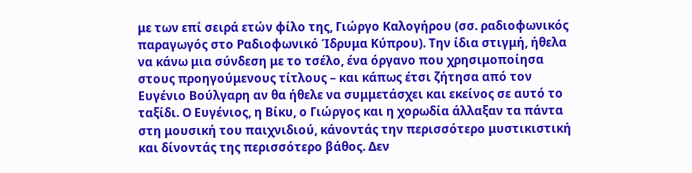με των επί σειρά ετών φίλο της, Γιώργο Καλογήρου (σσ. ραδιοφωνικός παραγωγός στο Ραδιοφωνικό Ίδρυμα Κύπρου). Την ίδια στιγμή, ήθελα να κάνω μια σύνδεση με το τσέλο, ένα όργανο που χρησιμοποίησα στους προηγούμενους τίτλους – και κάπως έτσι ζήτησα από τον Ευγένιο Βούλγαρη αν θα ήθελε να συμμετάσχει και εκείνος σε αυτό το ταξίδι. Ο Ευγένιος, η Βίκυ, ο Γιώργος και η χορωδία άλλαξαν τα πάντα στη μουσική του παιχνιδιού, κάνοντάς την περισσότερο μυστικιστική και δίνοντάς της περισσότερο βάθος. Δεν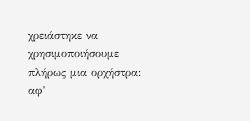χρειάστηκε να χρησιμοποιήσουμε πλήρως μια ορχήστρα: αφ’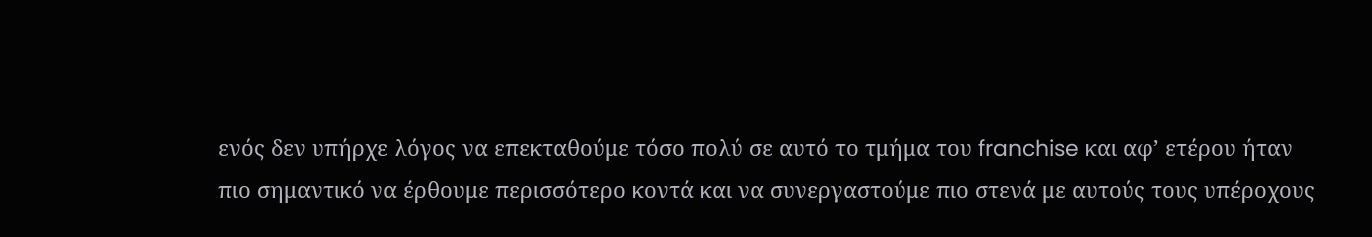ενός δεν υπήρχε λόγος να επεκταθούμε τόσο πολύ σε αυτό το τμήμα του franchise και αφ’ ετέρου ήταν πιο σημαντικό να έρθουμε περισσότερο κοντά και να συνεργαστούμε πιο στενά με αυτούς τους υπέροχους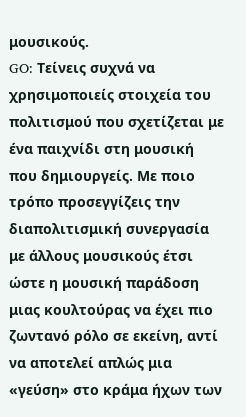μουσικούς.
GO: Τείνεις συχνά να χρησιμοποιείς στοιχεία του πολιτισμού που σχετίζεται με ένα παιχνίδι στη μουσική που δημιουργείς. Με ποιο τρόπο προσεγγίζεις την διαπολιτισμική συνεργασία με άλλους μουσικούς έτσι ώστε η μουσική παράδοση μιας κουλτούρας να έχει πιο ζωντανό ρόλο σε εκείνη, αντί να αποτελεί απλώς μια «γεύση» στο κράμα ήχων των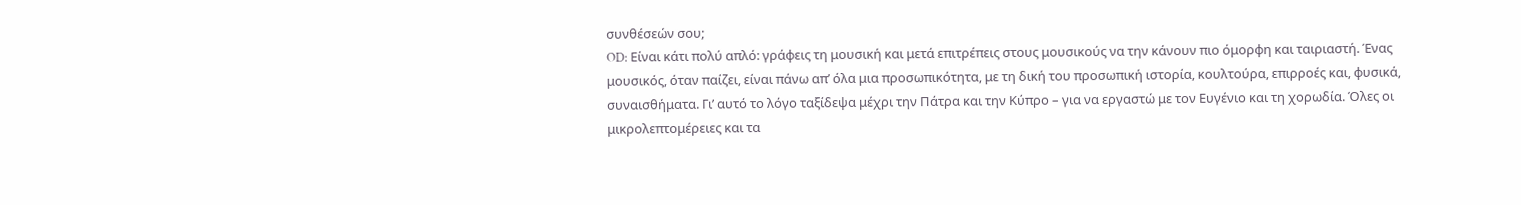συνθέσεών σου;
OD: Είναι κάτι πολύ απλό: γράφεις τη μουσική και μετά επιτρέπεις στους μουσικούς να την κάνουν πιο όμορφη και ταιριαστή. Ένας μουσικός, όταν παίζει, είναι πάνω απ’ όλα μια προσωπικότητα, με τη δική του προσωπική ιστορία, κουλτούρα, επιρροές και, φυσικά, συναισθήματα. Γι’ αυτό το λόγο ταξίδεψα μέχρι την Πάτρα και την Κύπρο – για να εργαστώ με τον Ευγένιο και τη χορωδία. Όλες οι μικρολεπτομέρειες και τα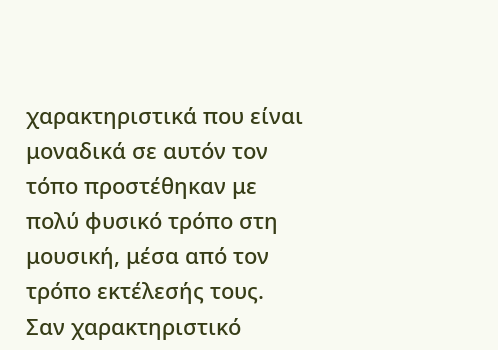χαρακτηριστικά που είναι μοναδικά σε αυτόν τον τόπο προστέθηκαν με πολύ φυσικό τρόπο στη μουσική, μέσα από τον τρόπο εκτέλεσής τους. Σαν χαρακτηριστικό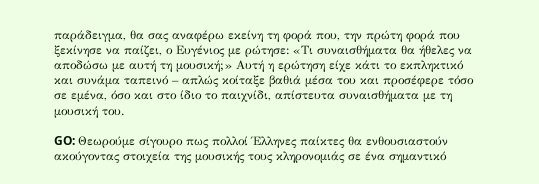παράδειγμα, θα σας αναφέρω εκείνη τη φορά που, την πρώτη φορά που ξεκίνησε να παίζει, ο Ευγένιος με ρώτησε: «Τι συναισθήματα θα ήθελες να αποδώσω με αυτή τη μουσική;» Αυτή η ερώτηση είχε κάτι το εκπληκτικό και συνάμα ταπεινό – απλώς κοίταξε βαθιά μέσα του και προσέφερε τόσο σε εμένα, όσο και στο ίδιο το παιχνίδι, απίστευτα συναισθήματα με τη μουσική του.

GO: Θεωρούμε σίγουρο πως πολλοί Έλληνες παίκτες θα ενθουσιαστούν ακούγοντας στοιχεία της μουσικής τους κληρονομιάς σε ένα σημαντικό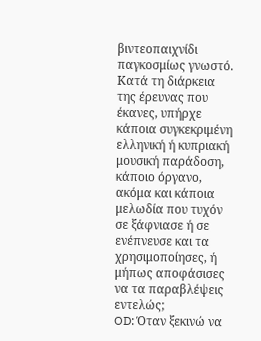βιντεοπαιχνίδι παγκοσμίως γνωστό. Κατά τη διάρκεια της έρευνας που έκανες, υπήρχε κάποια συγκεκριμένη ελληνική ή κυπριακή μουσική παράδοση, κάποιο όργανο, ακόμα και κάποια μελωδία που τυχόν σε ξάφνιασε ή σε ενέπνευσε και τα χρησιμοποίησες, ή μήπως αποφάσισες να τα παραβλέψεις εντελώς;
OD: Όταν ξεκινώ να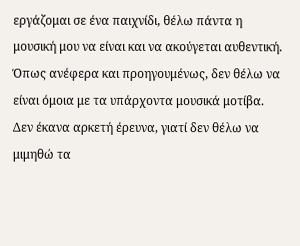εργάζομαι σε ένα παιχνίδι, θέλω πάντα η μουσική μου να είναι και να ακούγεται αυθεντική. Όπως ανέφερα και προηγουμένως, δεν θέλω να είναι όμοια με τα υπάρχοντα μουσικά μοτίβα. Δεν έκανα αρκετή έρευνα, γιατί δεν θέλω να μιμηθώ τα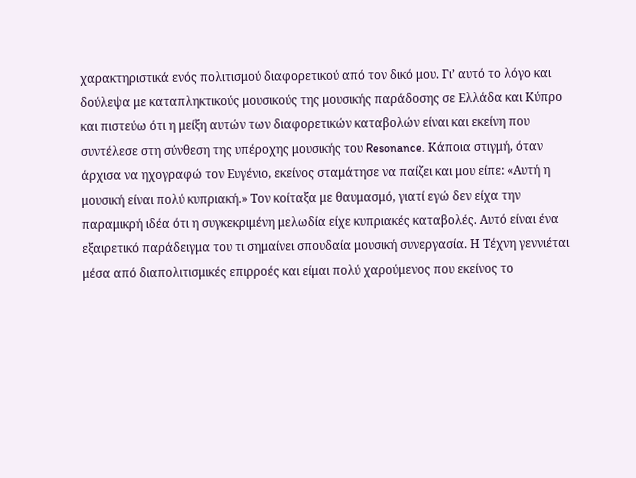χαρακτηριστικά ενός πολιτισμού διαφορετικού από τον δικό μου. Γι’ αυτό το λόγο και δούλεψα με καταπληκτικούς μουσικούς της μουσικής παράδοσης σε Ελλάδα και Κύπρο και πιστεύω ότι η μείξη αυτών των διαφορετικών καταβολών είναι και εκείνη που συντέλεσε στη σύνθεση της υπέροχης μουσικής του Resonance. Κάποια στιγμή, όταν άρχισα να ηχογραφώ τον Ευγένιο, εκείνος σταμάτησε να παίζει και μου είπε: «Αυτή η μουσική είναι πολύ κυπριακή.» Τον κοίταξα με θαυμασμό, γιατί εγώ δεν είχα την παραμικρή ιδέα ότι η συγκεκριμένη μελωδία είχε κυπριακές καταβολές. Αυτό είναι ένα εξαιρετικό παράδειγμα του τι σημαίνει σπουδαία μουσική συνεργασία. Η Τέχνη γεννιέται μέσα από διαπολιτισμικές επιρροές και είμαι πολύ χαρούμενος που εκείνος το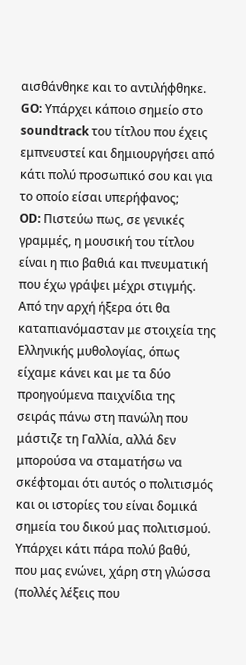αισθάνθηκε και το αντιλήφθηκε.
GO: Υπάρχει κάποιο σημείο στο soundtrack του τίτλου που έχεις εμπνευστεί και δημιουργήσει από κάτι πολύ προσωπικό σου και για το οποίο είσαι υπερήφανος;
OD: Πιστεύω πως, σε γενικές γραμμές, η μουσική του τίτλου είναι η πιο βαθιά και πνευματική που έχω γράψει μέχρι στιγμής. Από την αρχή ήξερα ότι θα καταπιανόμασταν με στοιχεία της Ελληνικής μυθολογίας, όπως είχαμε κάνει και με τα δύο προηγούμενα παιχνίδια της σειράς πάνω στη πανώλη που μάστιζε τη Γαλλία, αλλά δεν μπορούσα να σταματήσω να σκέφτομαι ότι αυτός ο πολιτισμός και οι ιστορίες του είναι δομικά σημεία του δικού μας πολιτισμού. Υπάρχει κάτι πάρα πολύ βαθύ, που μας ενώνει, χάρη στη γλώσσα (πολλές λέξεις που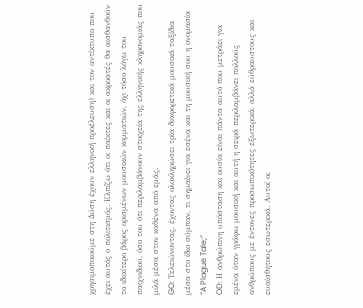χρησιμοποιούμε στη Δύση έχουν ελληνική προέλευση) και τον αντίκτυπο που έχει αυτός ο πολιτισμός. Ελπίζω ότι οι παίκτες και οι ακροατές θα αισθανθούν το ιδιαίτερο βάρος ορισμένων μουσικών κομματιών, όχι τόσο λόγω του παιχνιδιού, όσο του ότι περιλαμβάνουν στοιχεία της ελληνικής κληρονομιάς που μιλά μέσα στον καθένα από εμάς.
GO: Τελειώνοντας, έχοντας ολοκληρώσει τρία διαφορετικά μουσικά ταξίδια μέσα στο ίδιο σύμπαν, τι σημαίνει για εσένα και τη μουσική σου η ονομασία “A Plague Tale;”
OD: Η ανθρώπινη υπόσταση και ουσία είναι πάντα αυτό που μετράει για εμένα όταν γράφω μουσική και αυτή η σειρά περιλαμβάνει πολλούς ανθρώπους με έντονες προσωπικότητες εξωτερικά, αλλά εύθραυστους και ευαίσθητους εσωτερικά. Αυτοί οι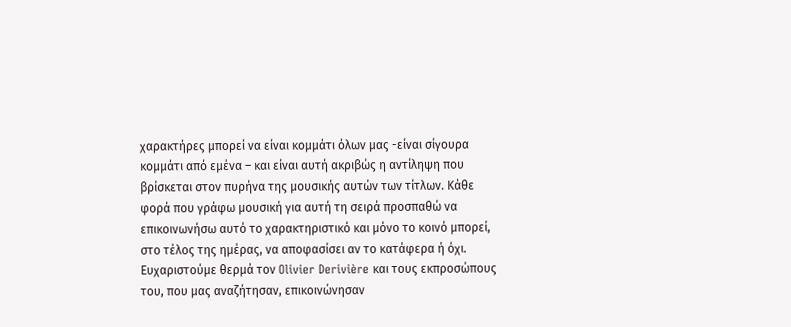χαρακτήρες μπορεί να είναι κομμάτι όλων μας -είναι σίγουρα κομμάτι από εμένα – και είναι αυτή ακριβώς η αντίληψη που βρίσκεται στον πυρήνα της μουσικής αυτών των τίτλων. Κάθε φορά που γράφω μουσική για αυτή τη σειρά προσπαθώ να επικοινωνήσω αυτό το χαρακτηριστικό και μόνο το κοινό μπορεί, στο τέλος της ημέρας, να αποφασίσει αν το κατάφερα ή όχι.
Ευχαριστούμε θερμά τον Olivier Derivière και τους εκπροσώπους του, που μας αναζήτησαν, επικοινώνησαν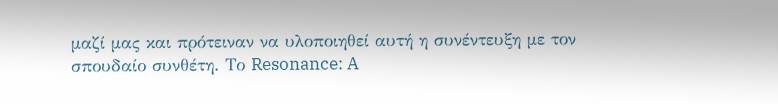μαζί μας και πρότειναν να υλοποιηθεί αυτή η συνέντευξη με τον σπουδαίο συνθέτη. Το Resonance: A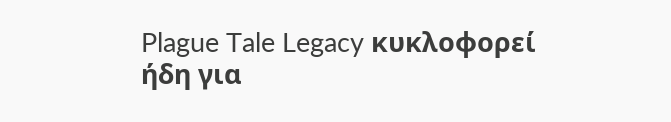Plague Tale Legacy κυκλοφορεί ήδη για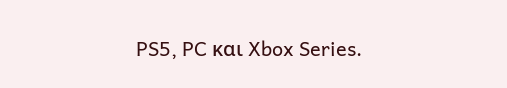PS5, PC και Xbox Series.